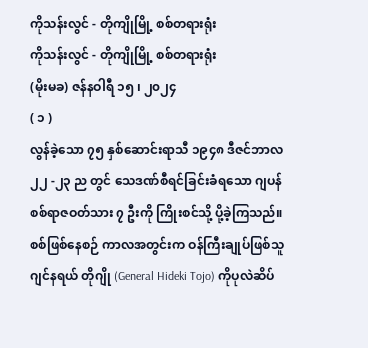ကိုသန်းလွင် - တိုကျိုမြို့ စစ်တရားရုံး
ကိုသန်းလွင် - တိုကျိုမြို့ စစ်တရားရုံး
(မိုးမခ) ဇန်နဝါရီ ၁၅ ၊ ၂၀၂၄
( ၁ )
လွန်ခဲ့သော ၇၅ နှစ်ဆောင်းရာသီ ၁၉၄၈ ဒီဇင်ဘာလ ၂၂ -၂၃ ည တွင် သေဒဏ်စီရင်ခြင်းခံရသော ဂျပန်စစ်ရာဇဝတ်သား ၇ ဦးကို ကြိုးစင်သို့ ပို့ခဲ့ကြသည်။ စစ်ဖြစ်နေစဉ် ကာလအတွင်းက ဝန်ကြီးချုပ်ဖြစ်သူ ဂျင်နရယ် တိုဂျို (General Hideki Tojo) ကိုပုလဲဆိပ်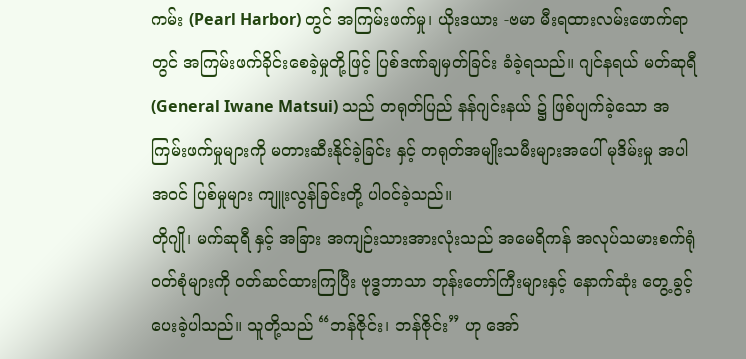ကမ်း (Pearl Harbor) တွင် အကြမ်းဖက်မှု၊ ယိုးဒယား -ဗမာ မီးရထားလမ်းဖောက်ရာတွင် အကြမ်းဖက်ခိုင်းစေခဲ့မှုတို့ဖြင့် ပြစ်ဒဏ်ချမှတ်ခြင်း ခံခဲ့ရသည်။ ဂျင်နရယ် မတ်ဆုရီ (General Iwane Matsui) သည် တရုတ်ပြည် နန်ဂျင်းနယ် ၌ ဖြစ်ပျက်ခဲ့သော အကြမ်းဖက်မှုများကို မတားဆီးနိုင်ခဲ့ခြင်း နှင့် တရုတ်အမျိုးသမီးများအပေါ် မုဒိမ်းမှု အပါအဝင် ပြစ်မှုများ ကျူးလွန်ခြင်းတို့ ပါဝင်ခဲ့သည်။
တိုဂျို၊ မက်ဆုရီ နှင့် အခြား အကျဉ်းသားအားလုံးသည် အမေရိကန် အလုပ်သမားစက်ရုံ ဝတ်စုံများကို ဝတ်ဆင်ထားကြပြီး ဗုဒ္ဓဘာသာ ဘုန်းတော်ကြီးများနှင့် နောက်ဆုံး တွေ့ခွင့်ပေးခဲ့ပါသည်။ သူတို့သည် “ဘန်ဇိုင်း၊ ဘန်ဇိုင်း” ဟု အော်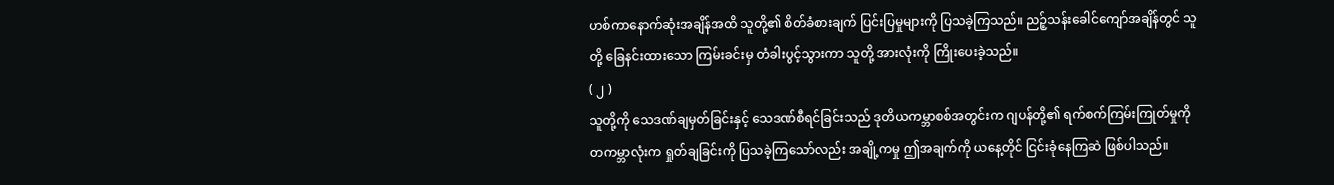ဟစ်ကာနောက်ဆုံးအချိန်အထိ သူတို့၏ စိတ်ခံစားချက် ပြင်းပြမှုများကို ပြသခဲ့ကြသည်။ ညဉ့်သန်းခေါင်ကျော်အချိန်တွင် သူတို့ ခြေနင်းထားသော ကြမ်းခင်းမှ တံခါးပွင့်သွားကာ သူတို့ အားလုံးကို ကြိုးပေးခဲ့သည်။
( ၂ )
သူတို့ကို သေဒဏ်ချမှတ်ခြင်းနှင့် သေဒဏ်စီရင်ခြင်းသည် ဒုတိယကမ္ဘာစစ်အတွင်းက ဂျပန်တို့၏ ရက်စက်ကြမ်းကြုတ်မှုကို တကမ္ဘာလုံးက ရှုတ်ချခြင်းကို ပြသခဲ့ကြသော်လည်း အချို့ကမှု ဤအချက်ကို ယနေ့တိုင် ငြင်းခုံနေကြဆဲ ဖြစ်ပါသည်။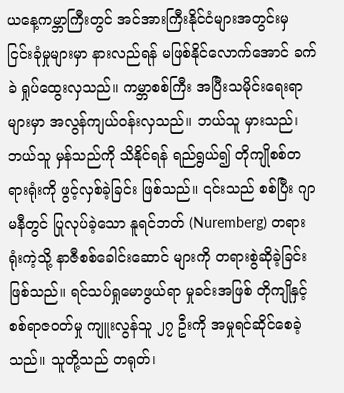ယနေ့ကမ္ဘာကြီးတွင် အင်အားကြီးနိုင်ငံများအတွင်းမှ ငြင်းခုံမှုများမှာ နားလည်ရန် မဖြစ်နိုင်လောက်အောင် ခက်ခဲ ရှုပ်ထွေးလှသည်။ ကမ္ဘာစစ်ကြီး အပြီးသမိုင်းရေးရာများမှာ အလွန်ကျယ်ဝန်းလှသည်။ ဘယ်သူ မှားသည်၊ ဘယ်သူ မှန်သည်ကို သိနိုင်ရန် ရည်ရွယ်၍ တိုကျိုစစ်တရားရုံးကို ဖွင့်လှစ်ခဲ့ခြင်း ဖြစ်သည်။ ၎င်းသည် စစ်ပြီး ဂျာမနီတွင် ပြုလုပ်ခဲ့သော နူရင်ဘတ် (Nuremberg) တရားရုံးကဲ့သို့ နာဇီစစ်ခေါင်းဆောင် များကို တရားစွဲဆိုခဲ့ခြင်း ဖြစ်သည်။ ရင်သပ်ရှုမောဖွယ်ရာ မှုခင်းအဖြစ် တိုကျိုနှင့် စစ်ရာဇဝတ်မှု ကျူးလွန်သူ ၂၇ ဦးကို အမှုရင်ဆိုင်စေခဲ့သည်။ သူတို့သည် တရုတ်၊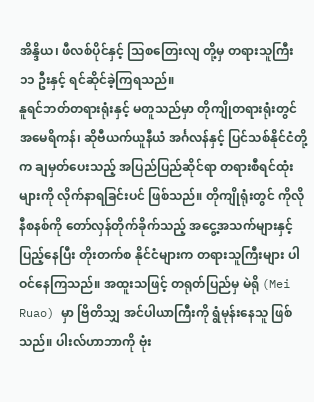အိန္ဒိယ၊ ဖီလစ်ပိုင်နှင့် သြစတြေးလျ တို့မှ တရားသူကြီး ၁၁ ဦးနှင့် ရင်ဆိုင်ခဲ့ကြရသည်။
နူရင်ဘတ်တရားရုံးနှင့် မတူသည်မှာ တိုကျိုတရားရုံးတွင် အမေရိကန်၊ ဆိုဗီယက်ယူနီယံ အင်္ဂလန်နှင့် ပြင်သစ်နိုင်ငံတို့က ချမှတ်ပေးသည့် အပြည်ပြည်ဆိုင်ရာ တရားစီရင်ထုံးများကို လိုက်နာရခြင်းပင် ဖြစ်သည်။ တိုကျိုရုံးတွင် ကိုလိုနီစနစ်ကို တော်လှန်တိုက်ခိုက်သည့် အငွေ့အသက်များနှင့် ပြည့်နေပြီး တိုးတက်စ နိုင်ငံများက တရားသူကြီးများ ပါဝင်နေကြသည်။ အထူးသဖြင့် တရုတ်ပြည်မှ မဲရို (Mei Ruao) မှာ ဗြိတိသျှ အင်ပါယာကြီးကို ရွံမုန်းနေသူ ဖြစ်သည်။ ပါးလ်ဟာဘာကို ဗုံး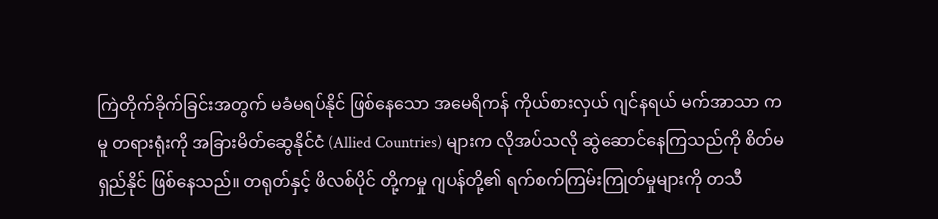ကြဲတိုက်ခိုက်ခြင်းအတွက် မခံမရပ်နိုင် ဖြစ်နေသော အမေရိကန် ကိုယ်စားလှယ် ဂျင်နရယ် မက်အာသာ ကမူ တရားရုံးကို အခြားမိတ်ဆွေနိုင်ငံ (Allied Countries) များက လိုအပ်သလို ဆွဲဆောင်နေကြသည်ကို စိတ်မရှည်နိုင် ဖြစ်နေသည်။ တရုတ်နှင့် ဖိလစ်ပိုင် တို့ကမှု ဂျပန်တို့၏ ရက်စက်ကြမ်းကြုတ်မှုများကို တသီ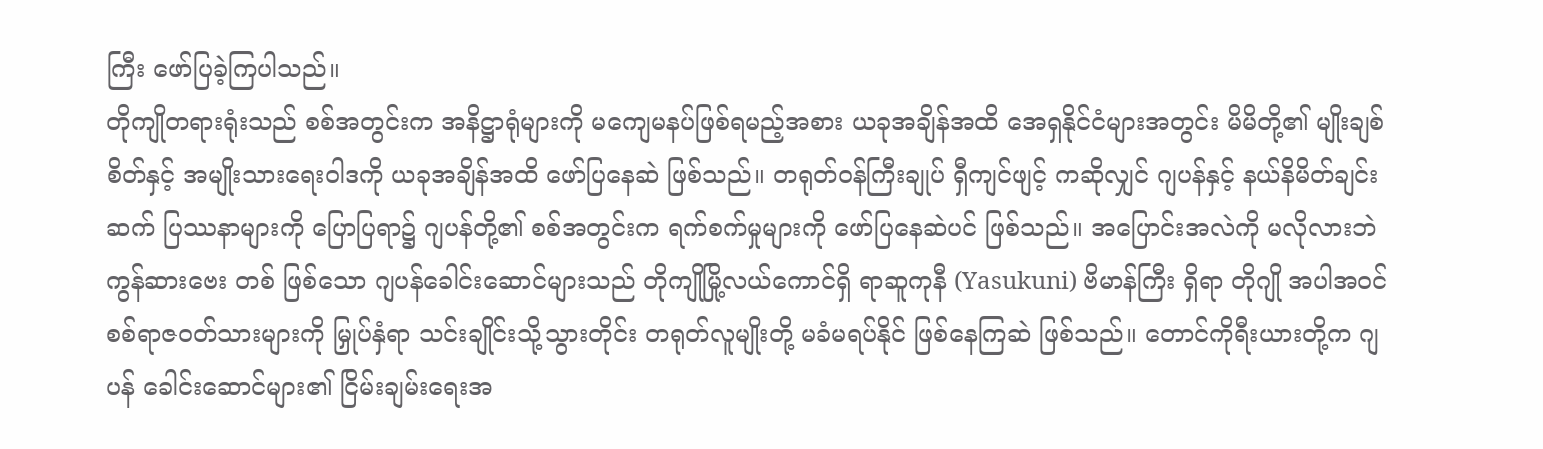ကြီး ဖော်ပြခဲ့ကြပါသည်။
တိုကျိုတရားရုံးသည် စစ်အတွင်းက အနိဋ္ဌာရုံများကို မကျေမနပ်ဖြစ်ရမည့်အစား ယခုအချိန်အထိ အေရှနိုင်ငံများအတွင်း မိမိတို့၏ မျိုးချစ်စိတ်နှင့် အမျိုးသားရေးဝါဒကို ယခုအချိန်အထိ ဖော်ပြနေဆဲ ဖြစ်သည်။ တရုတ်ဝန်ကြီးချုပ် ရှီကျင်ဖျင့် ကဆိုလျှင် ဂျပန်နှင့် နယ်နိမိတ်ချင်းဆက် ပြဿနာများကို ပြောပြရာ၌ ဂျပန်တို့၏ စစ်အတွင်းက ရက်စက်မှုများကို ဖော်ပြနေဆဲပင် ဖြစ်သည်။ အပြောင်းအလဲကို မလိုလားဘဲ ကွန်ဆားဗေး တစ် ဖြစ်သော ဂျပန်ခေါင်းဆောင်များသည် တိုကျိုမြို့လယ်ကောင်ရှိ ရာဆူကုနီ (Yasukuni) ဗိမာန်ကြီး ရှိရာ တိုဂျို အပါအဝင် စစ်ရာဇဝတ်သားများကို မြှုပ်နှံရာ သင်းချိုင်းသို့သွားတိုင်း တရုတ်လူမျိုးတို့ မခံမရပ်နိုင် ဖြစ်နေကြဆဲ ဖြစ်သည်။ တောင်ကိုရီးယားတို့က ဂျပန် ခေါင်းဆောင်များ၏ ငြိမ်းချမ်းရေးအ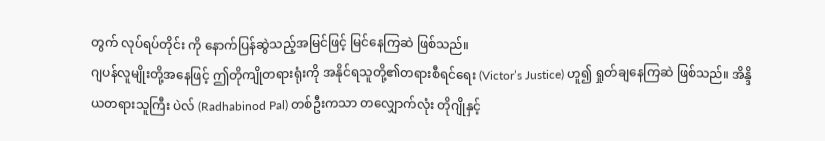တွက် လုပ်ရပ်တိုင်း ကို နောက်ပြန်ဆွဲသည့်အမြင်ဖြင့် မြင်နေကြဆဲ ဖြစ်သည်။
ဂျပန်လူမျိုးတို့အနေဖြင့် ဤတိုကျိုတရားရုံးကို အနိုင်ရသူတို့၏တရားစီရင်ရေး (Victor’s Justice) ဟူ၍ ရှုတ်ချနေကြဆဲ ဖြစ်သည်။ အိန္ဒိယတရားသူကြီး ပဲလ် (Radhabinod Pal) တစ်ဦးကသာ တလျှောက်လုံး တိုဂျိုနှင့်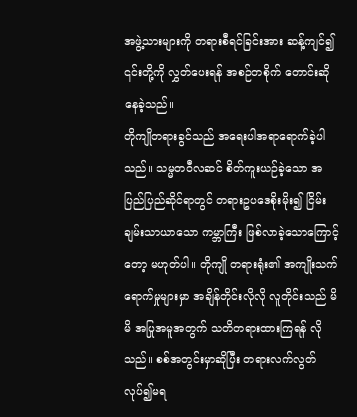အဖွဲ့သားများကို တရားစီရင်ခြင်းအား ဆန့်ကျင်၍ ၎င်းတို့ကို လွှတ်ပေးရန် အစဉ်တစိုက် တောင်းဆိုနေခဲ့သည်။
တိုကျိုတရားခွင်သည် အရေးပါအရာရောက်ခဲ့ပါသည်။ သမ္မတဝီလဆင် စိတ်ကူးယဉ်ခဲ့သော အပြည်ပြည်ဆိုင်ရာတွင် တရားဥပဒေစိုးမိုး၍ ငြိမ်းချမ်းသာယာသော ကမ္ဘာကြီး ဖြစ်လာခဲ့သောကြောင့်တော့ မဟုတ်ပါ။ တိုကျို တရားရုံး၏ အကျိုးသက်ရောက်မှုများမှာ အချိန်တိုင်းလိုလို လူတိုင်းသည် မိမိ အပြုအမူအတွက် သတိတရားထားကြရန် လိုသည်။ စစ်အတွင်းမှာဆိုပြီး တရားလက်လွတ် လုပ်၍မရ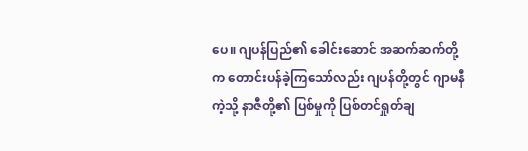ပေ။ ဂျပန်ပြည်၏ ခေါင်းဆောင် အဆက်ဆက်တို့က တောင်းပန်ခဲ့ကြသော်လည်း ဂျပန်တို့တွင် ဂျာမနီကဲ့သို့ နာဇီတို့၏ ပြစ်မှုကို ပြစ်တင်ရှုတ်ချ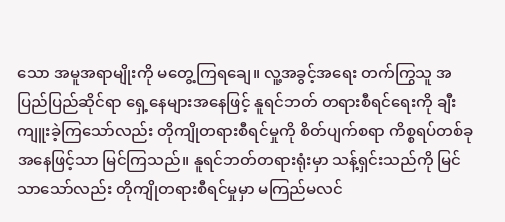သော အမူအရာမျိုးကို မတွေ့ကြရချေ။ လူ့အခွင့်အရေး တက်ကြွသူ အပြည်ပြည်ဆိုင်ရာ ရှေ့နေများအနေဖြင့် နူရင်ဘတ် တရားစီရင်ရေးကို ချီးကျူးခဲ့ကြသော်လည်း တိုကျိုတရားစီရင်မှုကို စိတ်ပျက်စရာ ကိစ္စရပ်တစ်ခုအနေဖြင့်သာ မြင်ကြသည်။ နူရင်ဘတ်တရားရုံးမှာ သန့်ရှင်းသည်ကို မြင်သာသော်လည်း တိုကျိုတရားစီရင်မှုမှာ မကြည်မလင်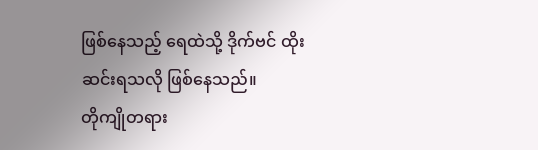ဖြစ်နေသည့် ရေထဲသို့ ဒိုက်ဗင် ထိုးဆင်းရသလို ဖြစ်နေသည်။
တိုကျိုတရား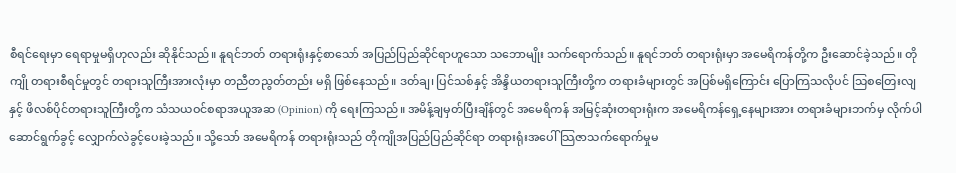စီရင်ရေးမှာ ရေရာမှုမရှိဟုလည်း ဆိုနိုင်သည်။ နူရင်ဘတ် တရားရုံးနှင့်စာသော် အပြည်ပြည်ဆိုင်ရာဟူသော သဘောမျိုး သက်ရောက်သည်။ နူရင်ဘတ် တရားရုံးမှာ အမေရိကန်တို့က ဦးဆောင်ခဲ့သည်။ တိုကျို တရားစီရင်မှုတွင် တရားသူကြီးအားလုံးမှာ တညီတညွတ်တည်း မရှိ ဖြစ်နေသည်။ ဒတ်ချ၊ ပြင်သစ်နှင့် အိန္ဒိယတရားသူကြီးတို့က တရားခံများတွင် အပြစ်မရှိကြောင်း ပြောကြသလိုပင် သြစတြေးလျနှင့် ဖိလစ်ပိုင်တရားသူကြီးတို့က သံသယဝင်စရာအယူအဆ (Opinion) ကို ရေးကြသည်။ အမိန့်ချမှတ်ပြီးချိန်တွင် အမေရိကန် အမြင့်ဆုံးတရားရုံးက အမေရိကန်ရှေ့နေများအား တရားခံများဘက်မှ လိုက်ပါဆောင်ရွက်ခွင့် လျှောက်လဲခွင့်ပေးခဲ့သည်။ သို့သော် အမေရိကန် တရားရုံးသည် တိုကျိုအပြည်ပြည်ဆိုင်ရာ တရားရုံးအပေါ် သြဇာသက်ရောက်မှုမ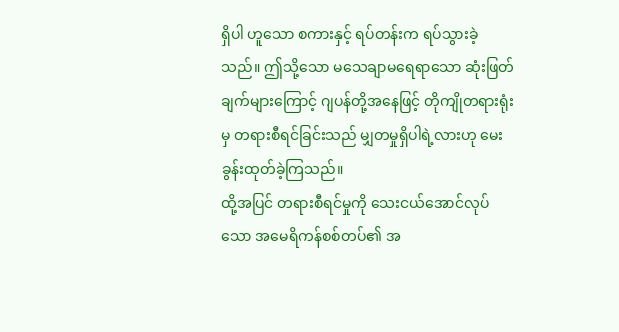ရှိပါ ဟူသော စကားနှင့် ရပ်တန်းက ရပ်သွားခဲ့သည်။ ဤသို့သော မသေချာမရေရာသော ဆုံးဖြတ်ချက်များကြောင့် ဂျပန်တို့အနေဖြင့် တိုကျိုတရားရုံးမှ တရားစီရင်ခြင်းသည် မျှတမှုရှိပါရဲ့လားဟု မေးခွန်းထုတ်ခဲ့ကြသည်။
ထို့အပြင် တရားစီရင်မှုကို သေးငယ်အောင်လုပ်သော အမေရိကန်စစ်တပ်၏ အ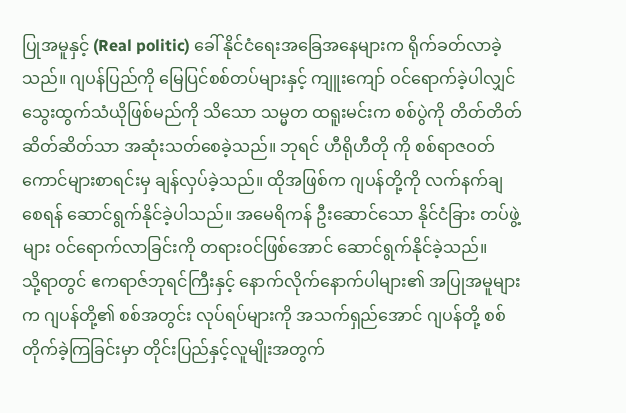ပြုအမူနှင့် (Real politic) ခေါ် နိုင်ငံရေးအခြေအနေများက ရိုက်ခတ်လာခဲ့သည်။ ဂျပန်ပြည်ကို မြေပြင်စစ်တပ်များနှင့် ကျူးကျော် ဝင်ရောက်ခဲ့ပါလျှင် သွေးထွက်သံယိုဖြစ်မည်ကို သိသော သမ္မတ ထရူးမင်းက စစ်ပွဲကို တိတ်တိတ်ဆိတ်ဆိတ်သာ အဆုံးသတ်စေခဲ့သည်။ ဘုရင် ဟီရိုဟီတို ကို စစ်ရာဇဝတ်ကောင်များစာရင်းမှ ချန်လှပ်ခဲ့သည်။ ထိုအဖြစ်က ဂျပန်တို့ကို လက်နက်ချစေရန် ဆောင်ရွက်နိုင်ခဲ့ပါသည်။ အမေရိကန် ဦးဆောင်သော နိုင်ငံခြား တပ်ဖွဲ့များ ဝင်ရောက်လာခြင်းကို တရားဝင်ဖြစ်အောင် ဆောင်ရွက်နိုင်ခဲ့သည်။
သို့ရာတွင် ဧကရာဇ်ဘုရင်ကြီးနှင့် နောက်လိုက်နောက်ပါများ၏ အပြုအမူများက ဂျပန်တို့၏ စစ်အတွင်း လုပ်ရပ်များကို အသက်ရှည်အောင် ဂျပန်တို့ စစ်တိုက်ခဲ့ကြခြင်းမှာ တိုင်းပြည်နှင့်လူမျိုးအတွက်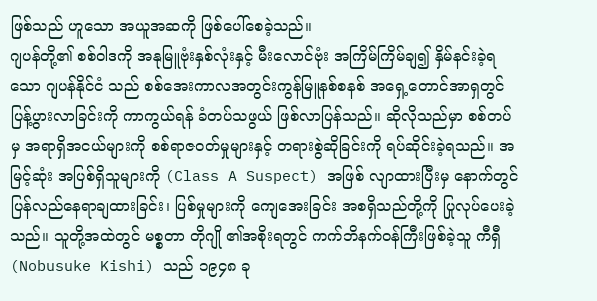ဖြစ်သည် ဟူသော အယူအဆကို ဖြစ်ပေါ်စေခဲ့သည်။
ဂျပန်တို့၏ စစ်ဝါဒကို အနုမြူဗုံးနှစ်လုံးနှင့် မီးလောင်ဗုံး အကြိမ်ကြိမ်ချ၍ နှိမ်နင်းခဲ့ရသော ဂျပန်နိုင်ငံ သည် စစ်အေးကာလအတွင်းကွန်မြူနစ်စနစ် အရှေ့တောင်အာရှတွင် ပြန့်ပွားလာခြင်းကို ကာကွယ်ရန် ခံတပ်သဖွယ် ဖြစ်လာပြန်သည်။ ဆိုလိုသည်မှာ စစ်တပ်မှ အရာရှိအငယ်များကို စစ်ရာဇဝတ်မှုများနှင့် တရားစွဲဆိုခြင်းကို ရပ်ဆိုင်းခဲ့ရသည်။ အမြင့်ဆုံး အပြစ်ရှိသူများကို (Class A Suspect) အဖြစ် လျာထားပြီးမှ နောက်တွင် ပြန်လည်နေရာချထားခြင်း၊ ပြစ်မှုများကို ကျေအေးခြင်း အစရှိသည်တို့ကို ပြုလုပ်ပေးခဲ့သည်။ သူတို့အထဲတွင် မစ္စတာ တိုဂျို ၏အစိုးရတွင် ကက်ဘိနက်ဝန်ကြီးဖြစ်ခဲ့သူ ကီရှီ (Nobusuke Kishi) သည် ၁၉၄၈ ခု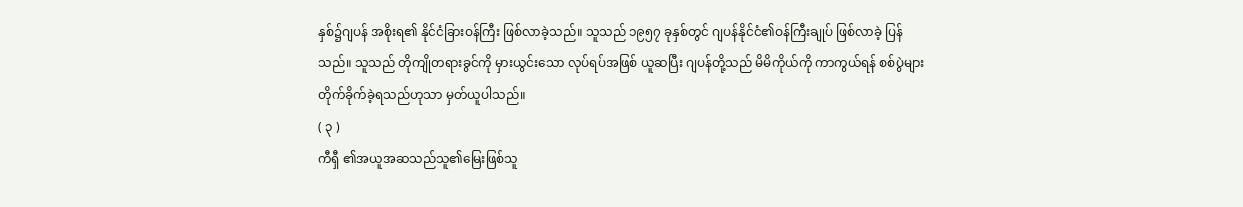နှစ်၌ဂျပန် အစိုးရ၏ နိုင်ငံခြားဝန်ကြီး ဖြစ်လာခဲ့သည်။ သူသည် ၁၉၅၇ ခုနှစ်တွင် ဂျပန်နိုင်ငံ၏ဝန်ကြီးချုပ် ဖြစ်လာခဲ့ ပြန်သည်။ သူသည် တိုကျိုတရားခွင်ကို မှားယွင်းသော လုပ်ရပ်အဖြစ် ယူဆပြီး ဂျပန်တို့သည် မိမိကိုယ်ကို ကာကွယ်ရန် စစ်ပွဲများ တိုက်ခိုက်ခဲ့ရသည်ဟုသာ မှတ်ယူပါသည်။
( ၃ )
ကီရှီ ၏အယူအဆသည်သူ၏မြေးဖြစ်သူ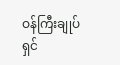ဝန်ကြီးချုပ် ရှင်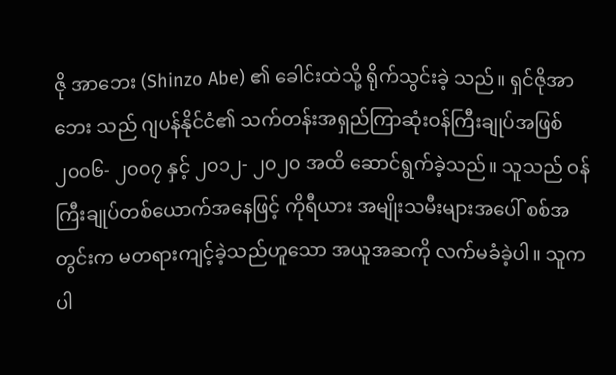ဇို အာဘေး (Shinzo Abe) ၏ ခေါင်းထဲသို့ ရိုက်သွင်းခဲ့ သည်။ ရှင်ဇိုအာဘေး သည် ဂျပန်နိုင်ငံ၏ သက်တန်းအရှည်ကြာဆုံးဝန်ကြီးချုပ်အဖြစ် ၂၀၀၆- ၂၀၀၇ နှင့် ၂၀၁၂- ၂၀၂၀ အထိ ဆောင်ရွက်ခဲ့သည်။ သူသည် ဝန်ကြီးချုပ်တစ်ယောက်အနေဖြင့် ကိုရီယား အမျိုးသမီးများအပေါ် စစ်အတွင်းက မတရားကျင့်ခဲ့သည်ဟူသော အယူအဆကို လက်မခံခဲ့ပါ။ သူက ပါ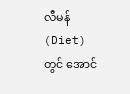လီမန် (Diet) တွင် အောင်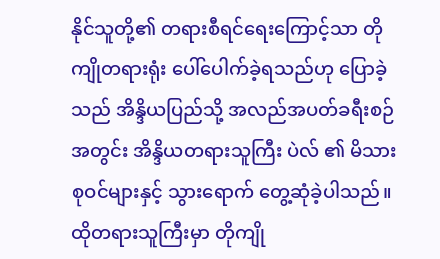နိုင်သူတို့၏ တရားစီရင်ရေးကြောင့်သာ တိုကျိုတရားရုံး ပေါ်ပေါက်ခဲ့ရသည်ဟု ပြောခဲ့သည် အိန္ဒိယပြည်သို့ အလည်အပတ်ခရီးစဉ်အတွင်း အိန္ဒိယတရားသူကြီး ပဲလ် ၏ မိသားစုဝင်များနှင့် သွားရောက် တွေ့ဆုံခဲ့ပါသည်။ ထိုတရားသူကြီးမှာ တိုကျို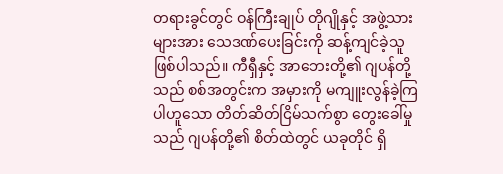တရားခွင်တွင် ဝန်ကြီးချုပ် တိုဂျိုနှင့် အဖွဲ့သားများအား သေဒဏ်ပေးခြင်းကို ဆန့်ကျင်ခဲ့သူ ဖြစ်ပါသည်။ ကီရှီနှင့် အာဘေးတို့၏ ဂျပန်တို့သည် စစ်အတွင်းက အမှားကို မကျူးလွန်ခဲ့ကြပါဟူသော တိတ်ဆိတ်ငြိမ်သက်စွာ တွေးခေါ်မှုသည် ဂျပန်တို့၏ စိတ်ထဲတွင် ယခုတိုင် ရှိ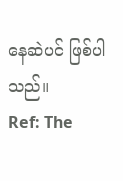နေဆဲပင် ဖြစ်ပါသည်။
Ref: The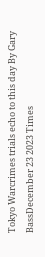Tokyo Warcrimes trials echo to this day By Gary BassDecember 23 2023 Times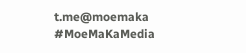t.me@moemaka
#MoeMaKaMedia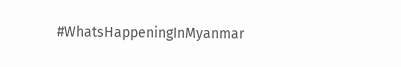#WhatsHappeningInMyanmar